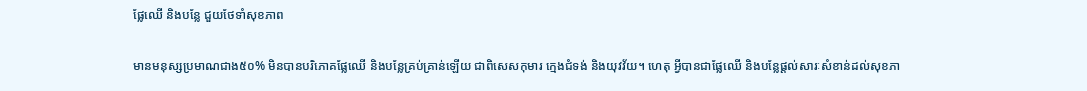ផ្លែឈើ និងបន្លែ ជួយថែទាំសុខភាព

មានមនុស្សប្រមាណជាង៥០% មិនបានបរិភោគផ្លែឈើ និងបន្លែគ្រប់គ្រាន់ឡើយ ជាពិសេសកុមារ ក្មេងជំទង់ និងយុវវ័យ។ ហេតុ អ្វីបានជាផ្លែឈើ និងបន្លែផ្ដល់សារៈសំខាន់ដល់សុខភា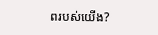ពរបស់យើង?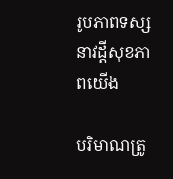រូបភាពទស្សនាវដ្តីសុខភាពយើង

បរិមាណត្រូ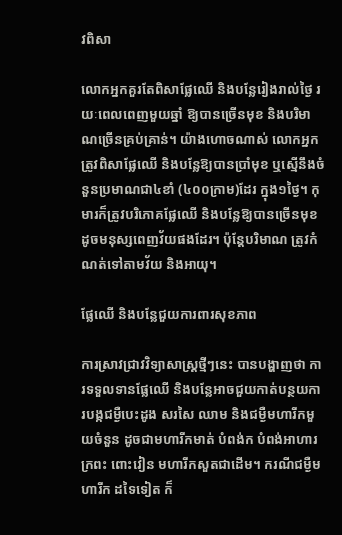វពិសា

លោកអ្នកគួរតែពិសាផ្លែឈើ និងបន្លែរៀងរាល់ថ្ងៃ រយៈពេលពេញមួយឆ្នាំ ឱ្យបានច្រើនមុខ និងបរិមាណច្រើនគ្រប់គ្រាន់។ យ៉ាងហោចណាស់ លោកអ្នកត្រូវពិសាផ្លែឈើ និងបន្លែឱ្យបានប្រាំមុខ ឬស្មើនឹងចំនួនប្រមាណជា៤ខាំ (៤០០ក្រាម)ដែរ ក្នុង១ថ្ងៃ។ កុមារក៏ត្រូវបរិភោគផ្លែឈើ និងបន្លែឱ្យបានច្រើនមុខដូចមនុស្សពេញវ័យផងដែរ។ ប៉ុន្ដែបរិមាណ ត្រូវកំណត់ទៅតាមវ័យ និងអាយុ។

ផ្លែឈើ និងបន្លែជួយការពារសុខភាព

ការស្រាវជ្រាវវិទ្យាសាស្ដ្រថ្មីៗនេះ បានបង្ហាញថា ការទទួលទានផ្លែឈើ និងបន្លែអាចជួយកាត់បន្ថយការបង្កជម្ងឺបេះដូង សរសៃ ឈាម និងជម្ងឺមហារីកមួយចំនួន ដូចជាមហារីកមាត់ បំពង់ក បំពង់អាហារ ក្រពះ ពោះវៀន មហារីកសួតជាដើម។ ករណីជម្ងឺមហារីក ដទៃទៀត ក៏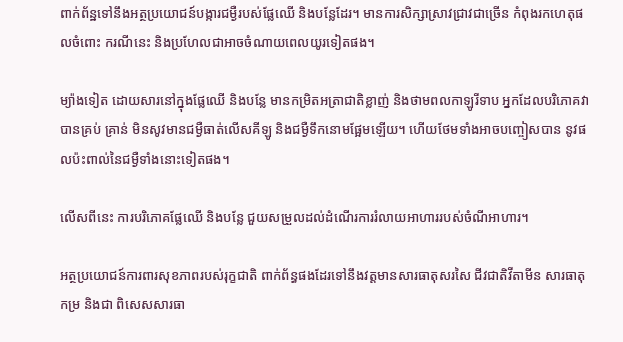ពាក់ព័ន្ឋទៅនឹងអត្ថប្រយោជន៍បង្ការជម្ងឺរបស់ផ្លែឈើ និងបន្លែដែរ។ មានការសិក្សាស្រាវជ្រាវជាច្រើន កំពុងរកហេតុផលចំពោះ ករណីនេះ និងប្រហែលជាអាចចំណាយពេលយូរទៀតផង។

ម្យ៉ាងទៀត ដោយសារនៅក្នុងផ្លែឈើ និងបន្លែ មានកម្រិតអត្រាជាតិខ្លាញ់ និងថាមពលកាឡូរីទាប អ្នកដែលបរិភោគវាបានគ្រប់ គ្រាន់ មិនសូវមានជម្ងឺធាត់លើសគីឡូ និងជម្ងឺទឹកនោមផ្អែមឡើយ។ ហើយថែមទាំងអាចបញ្ចៀសបាន នូវផលប៉ះពាល់នៃជម្ងឺទាំងនោះទៀតផង។

លើសពីនេះ ការបរិភោគផ្លែឈើ និងបន្លែ ជួយសម្រួលដល់ដំណើរការរំលាយអាហាររបស់ចំណីអាហារ។

អត្ថប្រយោជន៍ការពារសុខភាពរបស់រុក្ខជាតិ ពាក់ព័ន្ធផងដែរទៅនឹងវត្ដមានសារធាតុសរសៃ ជីវជាតិវីតាមីន សារធាតុកម្រ និងជា ពិសេសសារធា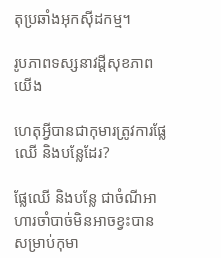តុប្រឆាំងអុកស៊ីដកម្ម។

រូបភាពទស្សនាវដ្តីសុខភាពយើង

ហេតុអ្វីបានជាកុមារត្រូវការផ្លែឈើ និងបន្លែដែរ?

ផ្លែឈើ និងបន្លែ ជាចំណីអាហារចាំបាច់មិនអាចខ្វះបានសម្រាប់កុមា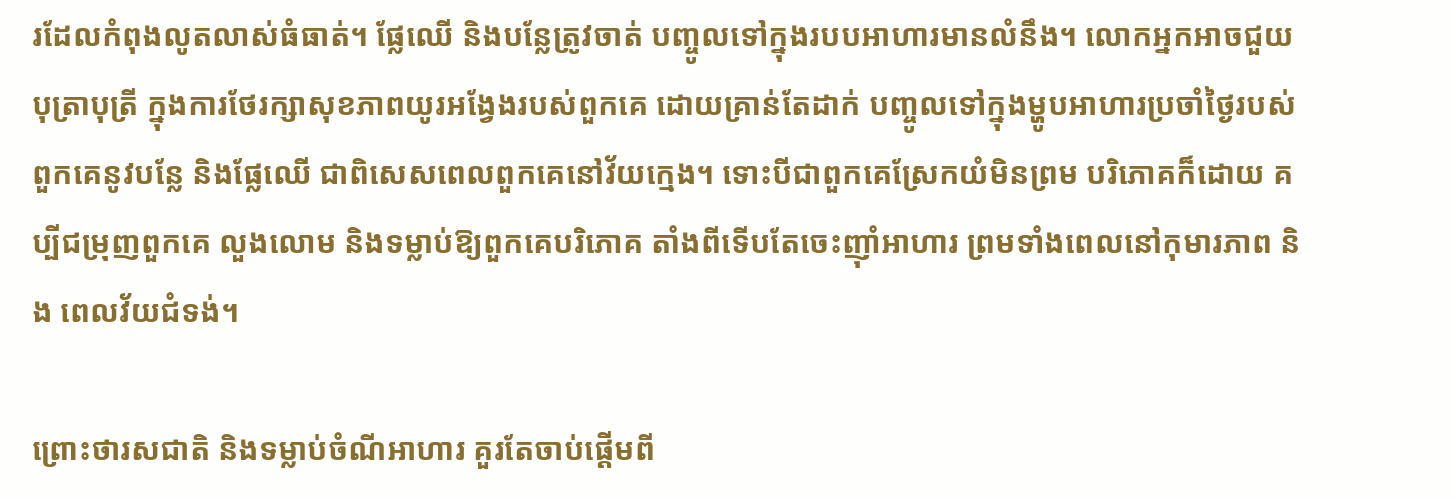រដែលកំពុងលូតលាស់ធំធាត់។ ផ្លែឈើ និងបន្លែត្រូវចាត់ បញ្ចូលទៅក្នុងរបបអាហារមានលំនឹង។ លោកអ្នកអាចជួយបុត្រាបុត្រី ក្នុងការថែរក្សាសុខភាពយូរអង្វែងរបស់ពួកគេ ដោយគ្រាន់តែដាក់ បញ្ចូលទៅក្នុងម្ហូបអាហារប្រចាំថ្ងៃរបស់ពួកគេនូវបន្លែ និងផ្លែឈើ ជាពិសេសពេលពួកគេនៅវ័យក្មេង។ ទោះបីជាពួកគេស្រែកយំមិនព្រម បរិភោគក៏ដោយ គប្បីជម្រុញពួកគេ លួងលោម និងទម្លាប់ឱ្យពួកគេបរិភោគ តាំងពីទើបតែចេះញ៉ាំអាហារ ព្រមទាំងពេលនៅកុមារភាព និង ពេលវ័យជំទង់។

ព្រោះថារសជាតិ និងទម្លាប់ចំណីអាហារ គួរតែចាប់ផ្ដើមពី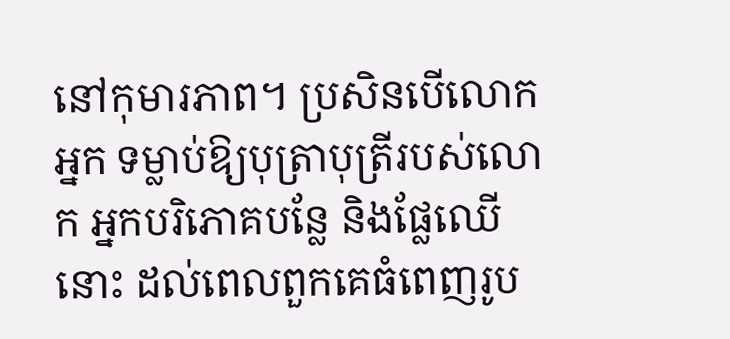នៅកុមារភាព។ ប្រសិនបើលោកអ្នក ទម្លាប់ឱ្យបុត្រាបុត្រីរបស់លោក អ្នកបរិភោគបន្លែ និងផ្លែឈើនោះ ដល់ពេលពួកគេធំពេញរូប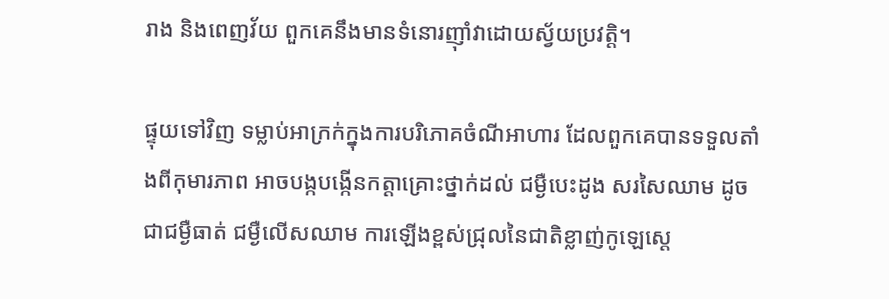រាង និងពេញវ័យ ពួកគេនឹងមានទំនោរញ៉ាំវាដោយស្វ័យប្រវត្ដិ។

ផ្ទុយទៅវិញ ទម្លាប់អាក្រក់ក្នុងការបរិភោគចំណីអាហារ ដែលពួកគេបានទទួលតាំងពីកុមារភាព អាចបង្កបង្កើនកត្ដាគ្រោះថ្នាក់ដល់ ជម្ងឺបេះដូង សរសៃឈាម ដូចជាជម្ងឺធាត់ ជម្ងឺលើសឈាម ការឡើងខ្ពស់ជ្រុលនៃជាតិខ្លាញ់កូឡេស្ដេ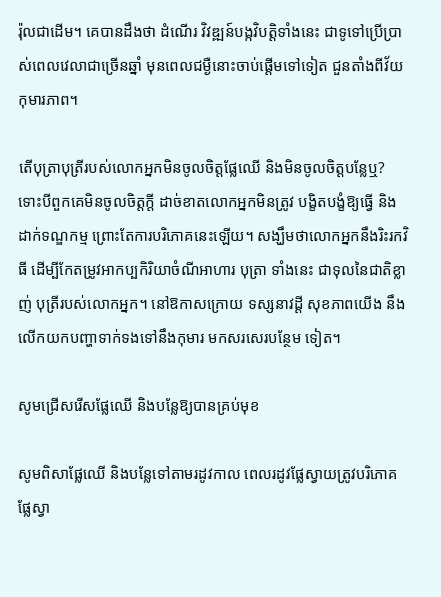រ៉ុលជាដើម។ គេបានដឹងថា ដំណើរ វិវឌ្ឍន៍បង្កវិបត្ដិទាំងនេះ ជាទូទៅប្រើប្រាស់ពេលវេលាជាច្រើនឆ្នាំ មុនពេលជម្ងឺនោះចាប់ផ្ដើមទៅទៀត ជួនតាំងពីវ័យកុមារភាព។

តើបុត្រាបុត្រីរបស់លោកអ្នកមិនចូលចិត្ដផ្លែឈើ និងមិនចូលចិត្ដបន្លែឬ? ទោះបីពួកគេមិនចូលចិត្ដក្ដី ដាច់ខាតលោកអ្នកមិនត្រូវ បង្ខិតបង្ខំឱ្យធ្វើ និងដាក់ទណ្ឌកម្ម ព្រោះតែការបរិភោគនេះឡើយ។ សង្ឃឹមថាលោកអ្នកនឹងរិះរកវិធី ដើម្បីកែតម្រូវអាកប្បកិរិយាចំណីអាហារ បុត្រា ទាំងនេះ ជាទុលនៃជាតិខ្លាញ់ បុត្រីរបស់លោកអ្នក។ នៅឱកាសក្រោយ ទស្សនាវដ្ដី សុខភាពយើង នឹងលើកយកបញ្ហាទាក់ទងទៅនឹងកុមារ មកសរសេរបន្ថែម ទៀត។

សូមជ្រើសរើសផ្លែឈើ និងបន្លែឱ្យបានគ្រប់មុខ

សូមពិសាផ្លែឈើ និងបន្លែទៅតាមរដូវកាល ពេលរដូវផ្លែស្វាយត្រូវបរិភោគផ្លែស្វា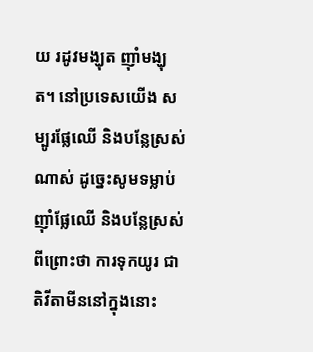យ រដូវមង្ឃុត ញ៉ាំមង្ឃុត។ នៅប្រទេសយើង សម្បូរផ្លែឈើ និងបន្លែស្រស់ណាស់ ដូច្នេះសូមទម្លាប់ញ៉ាំផ្លែឈើ និងបន្លែស្រស់ ពីព្រោះថា ការទុកយូរ ជាតិវីតាមីននៅក្នុងនោះ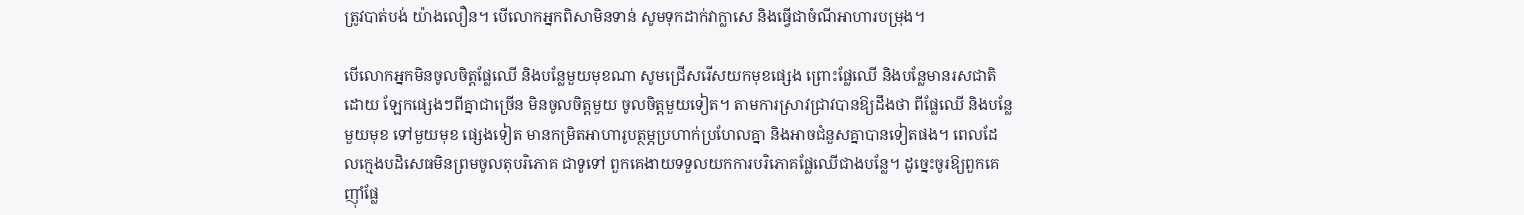ត្រូវបាត់បង់ យ៉ាងលឿន។ បើលោកអ្នកពិសាមិនទាន់ សូមទុកដាក់វាក្លាសេ និងធ្វើជាចំណីអាហារបម្រុង។

បើលោកអ្នកមិនចូលចិត្ដផ្លែឈើ និងបន្លែមួយមុខណា សូមជ្រើសរើសយកមុខផ្សេង ព្រោះផ្លែឈើ និងបន្លែមានរសជាតិដោយ ឡែកផ្សេងៗពីគ្នាជាច្រើន មិនចូលចិត្ដមួយ ចូលចិត្ដមួយទៀត។ តាមការស្រាវជ្រាវបានឱ្យដឹងថា ពីផ្លែឈើ និងបន្លែមួយមុខ ទៅមួយមុខ ផ្សេងទៀត មានកម្រិតអាហារូបត្ថម្ភប្រហាក់ប្រហែលគ្នា និងអាចជំនួសគ្នាបានទៀតផង។ ពេលដែលក្មេងបដិសេធមិនព្រមចូលតុបរិភោគ ជាទូទៅ ពួកគេងាយទទួលយកការបរិភោគផ្លែឈើជាងបន្លែ។ ដូច្នេះចូរឱ្យពួកគេញ៉ាំផ្លែ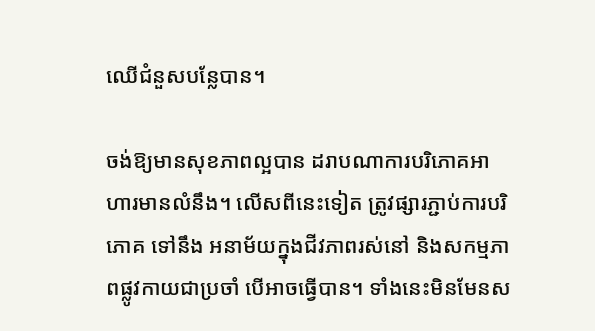ឈើជំនួសបន្លែបាន។

ចង់ឱ្យមានសុខភាពល្អបាន ដរាបណាការបរិភោគអាហារមានលំនឹង។ លើសពីនេះទៀត ត្រូវផ្សារភ្ជាប់ការបរិភោគ ទៅនឹង អនាម័យក្នុងជីវភាពរស់នៅ និងសកម្មភាពផ្លូវកាយជាប្រចាំ បើអាចធ្វើបាន។ ទាំងនេះមិនមែនស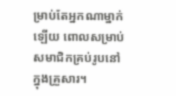ម្រាប់តែអ្នកណាម្នាក់ឡើយ ពោលសម្រាប់ សមាជិកគ្រប់រូបនៅក្នុងគ្រួសារ។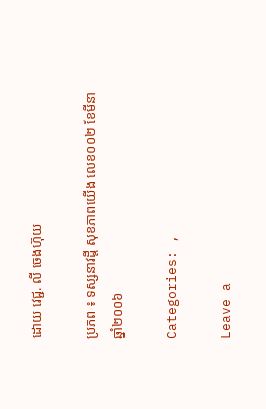ដោយ វេជ្ជ. លី ចេងហ៊ុយ

ប្រភព ៖ ទស្សនាវដ្តី សុខភាពយើង លេខ០០២ ខែមីនា ឆ្នាំ២០០៦

Categories: ,

Leave a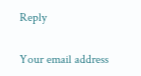Reply

Your email address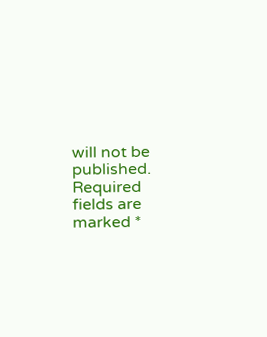will not be published. Required fields are marked *